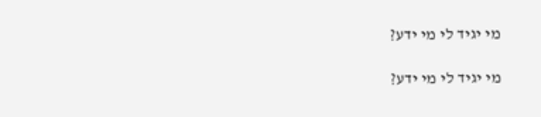מי יגיד לי מי ידע?

מי יגיד לי מי ידע?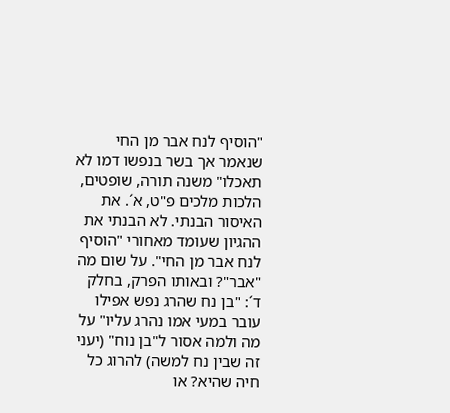"הוסיף לנח אבר מן החי שנאמר אך בשר בנפשו דמו לא תאכלו" משנה תורה, שופטים, הלכות מלכים פ"ט, א´. את האיסור הבנתי. לא הבנתי את ההגיון שעומד מאחורי "הוסיף לנח אבר מן החי". על שום מה "אבר"? ובאותו הפרק, בחלק ד´: "בן נח שהרג נפש אפילו עובר במעי אמו נהרג עליו" על מה ולמה אסור ל"בן נוח" (יעני זה שבין נח למשה) להרוג כל חיה שהיא? או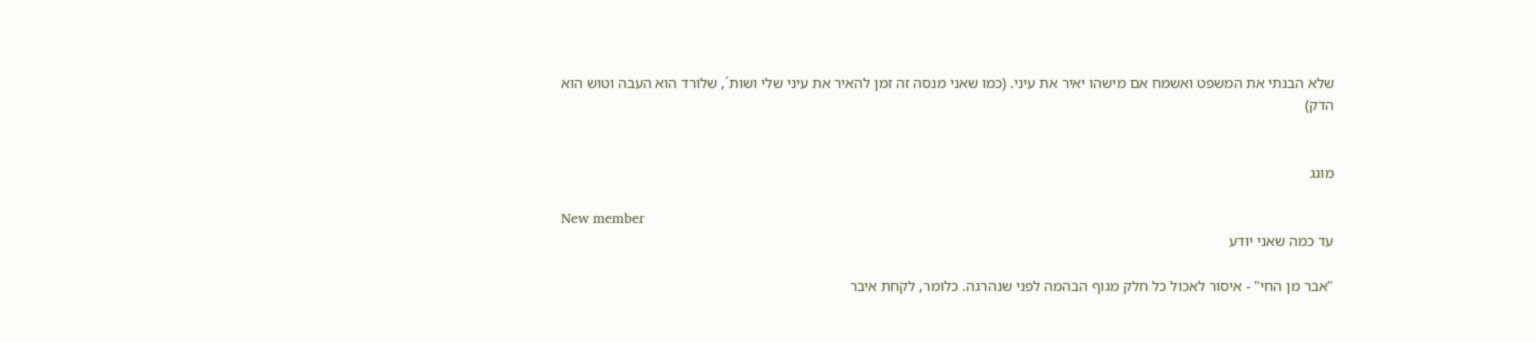שלא הבנתי את המשפט ואשמח אם מישהו יאיר את עיני. (כמו שאני מנסה זה זמן להאיר את עיני שלי ושות´, שלורד הוא העבה וטוש הוא הדק)


מוגג

New member
עד כמה שאני יודע

"אבר מן החי" - איסור לאכול כל חלק מגוף הבהמה לפני שנהרגה. כלומר, לקחת איבר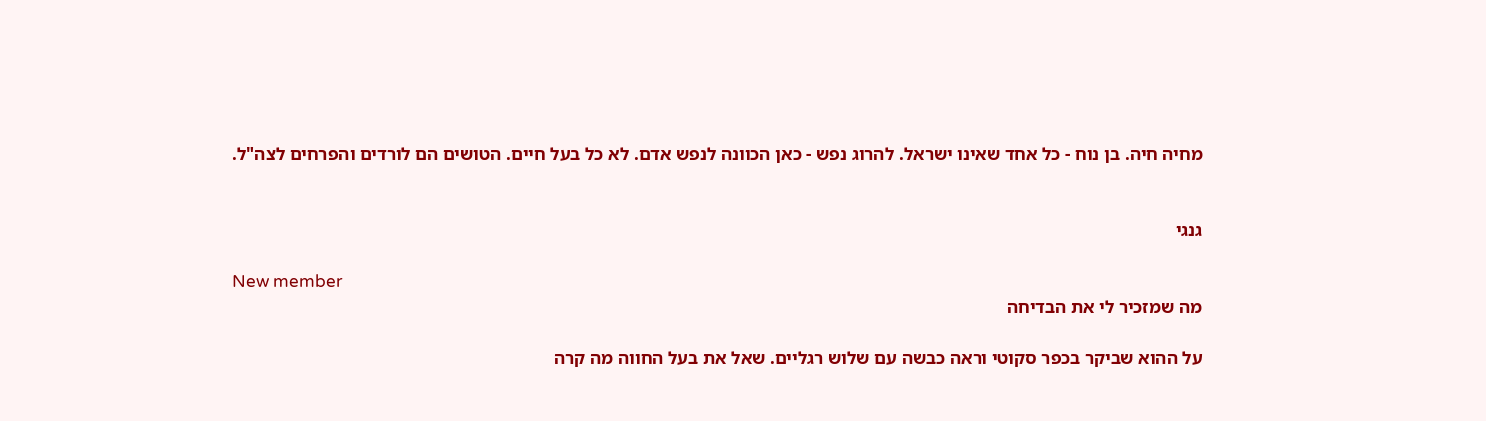מחיה חיה. בן נוח - כל אחד שאינו ישראל. להרוג נפש - כאן הכוונה לנפש אדם. לא כל בעל חיים. הטושים הם לורדים והפרחים לצה"ל.


גנגי

New member
מה שמזכיר לי את הבדיחה

על ההוא שביקר בכפר סקוטי וראה כבשה עם שלוש רגליים. שאל את בעל החווה מה קרה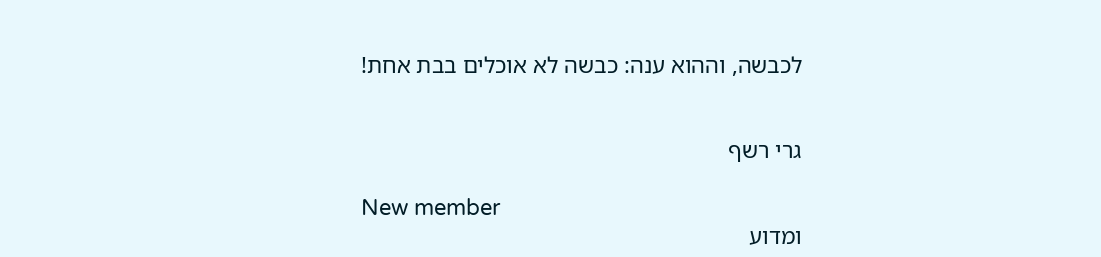לכבשה, וההוא ענה: כבשה לא אוכלים בבת אחת!


גרי רשף

New member
ומדוע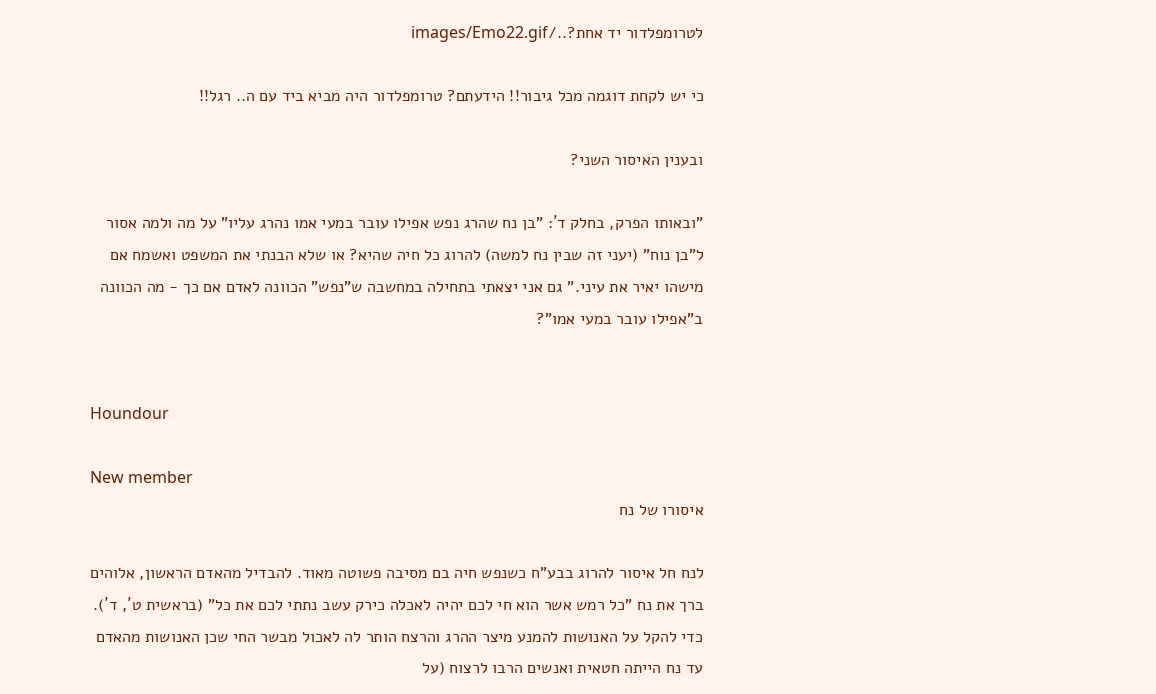לטרומפלדור יד אחת?../images/Emo22.gif

כי יש לקחת דוגמה מכל גיבור!! הידעתם? טרומפלדור היה מביא ביד עם ה.. רגל!!

ובענין האיסור השני?

"ובאותו הפרק, בחלק ד´: "בן נח שהרג נפש אפילו עובר במעי אמו נהרג עליו" על מה ולמה אסור ל"בן נוח" (יעני זה שבין נח למשה) להרוג כל חיה שהיא? או שלא הבנתי את המשפט ואשמח אם מישהו יאיר את עיני." גם אני יצאתי בתחילה במחשבה ש"נפש" הכוונה לאדם אם כך - מה הכוונה ב"אפילו עובר במעי אמו"?


Houndour

New member
איסורו של נח

לנח חל איסור להרוג בבע"ח כשנפש חיה בם מסיבה פשוטה מאוד. להבדיל מהאדם הראשון, אלוהים ברך את נח "כל רמש אשר הוא חי לכם יהיה לאכלה כירק עשב נתתי לכם את כל" (בראשית ט´, ד´). כדי להקל על האנושות להמנע מיצר ההרג והרצח הותר לה לאכול מבשר החי שכן האנושות מהאדם עד נח הייתה חטאית ואנשים הרבו לרצוח (על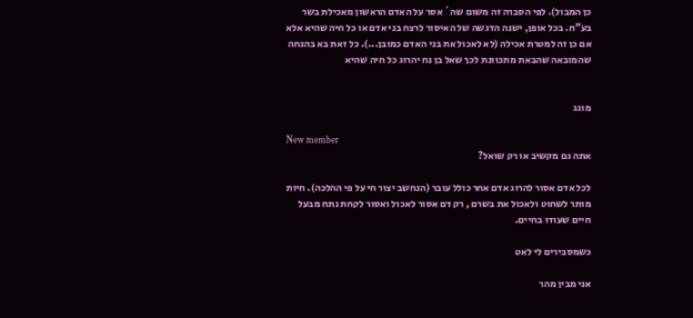כן המבול). לפי הסברה זה משום שה´ אסר על האדם הראשון מאכילת בשר בע"ח. בכל אופן, ישנה הדגשה של האיסור לרצח בני אדם או כל חיה שהיא אלא אם כן זה למטרת אכילה (לא לאכול את בני האדם כמובן...). כל זאת בא בהנחה שהמובאה שהבאת מתכוונת לכך שאל בן נח יהרוג כל חיה שהיא


מוגג

New member
אתה גם מקשיב או רק שואל?

לכל אדם אסור להרוג אדם אחר כולל עובר (הנחשב יצור חי על פי ההלכה). חיות מותר לשחוט ולאכול את בשרם , רק דם אסור לאכול ואסור לקחת נתח מבעל חיים שעודו בחיים.

כשמסבירים לי לאט

אני מבין מהר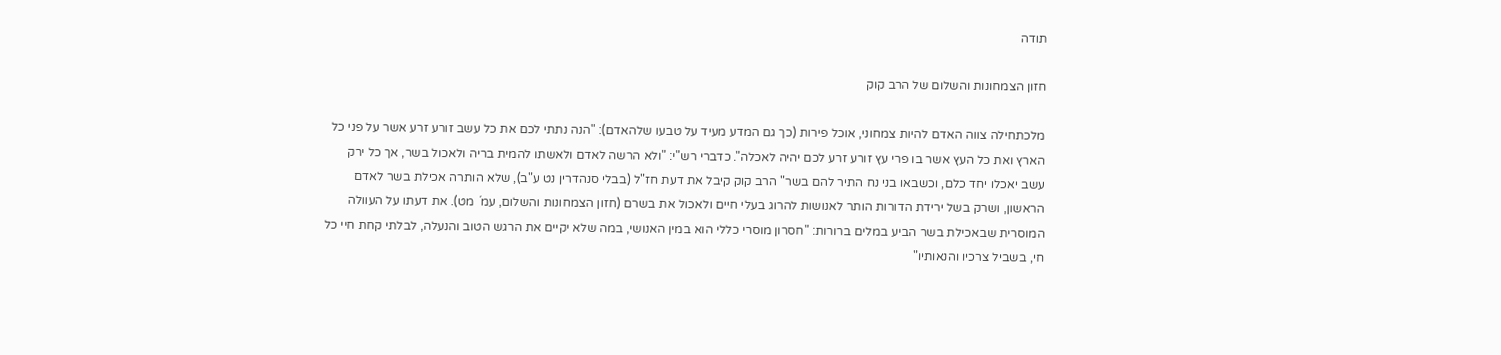תודה

חזון הצמחונות והשלום של הרב קוק

מלכתחילה צווה האדם להיות צמחוני, אוכל פירות (כך גם המדע מעיד על טבעו שלהאדם): "הנה נתתי לכם את כל עשב זורע זרע אשר על פני כל הארץ ואת כל העץ אשר בו פרי עץ זורע זרע לכם יהיה לאכלה". כדברי רש"י: "ולא הרשה לאדם ולאשתו להמית בריה ולאכול בשר, אך כל ירק עשב יאכלו יחד כלם, וכשבאו בני נח התיר להם בשר" הרב קוק קיבל את דעת חז"ל (בבלי סנהדרין נט ע"ב), שלא הותרה אכילת בשר לאדם הראשון, ושרק בשל ירידת הדורות הותר לאנושות להרוג בעלי חיים ולאכול את בשרם (חזון הצמחונות והשלום, עמ´ מט). את דעתו על העוולה המוסרית שבאכילת בשר הביע במלים ברורות: "חסרון מוסרי כללי הוא במין האנושי, במה שלא יקיים את הרגש הטוב והנעלה, לבלתי קחת חיי כל חי, בשביל צרכיו והנאותיו"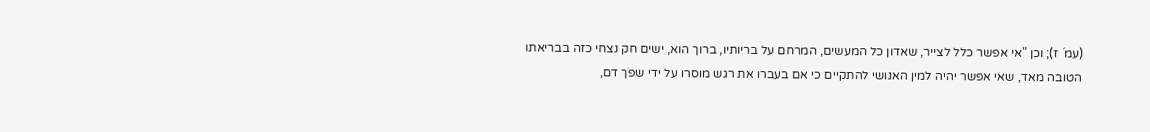(עמ´ ז); וכן "אי אפשר כלל לצייר, שאדון כל המעשים, המרחם על בריותיו, ברוך הוא, ישים חק נצחי כזה בבריאתו הטובה מאד, שאי אפשר יהיה למין האנושי להתקיים כי אם בעברו את רגש מוסרו על ידי שפֹך דם,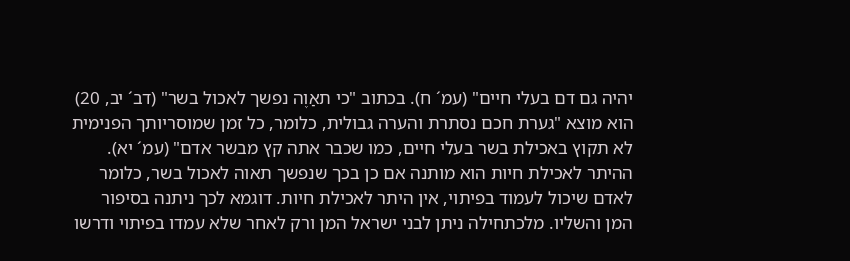יהיה גם דם בעלי חיים" (עמ´ ח). בכתוב "כי תאַוֶה נפשך לאכול בשר" (דב´ יב, 20) הוא מוצא "גערת חכם נסתרת והערה גבולית, כלומר, כל זמן שמוסריותך הפנימית לא תקוץ באכילת בשר בעלי חיים, כמו שכבר אתה קץ מבשר אדם" (עמ´ יא). ההיתר לאכילת חיות הוא מותנה אם כן בכך שנפשך תאוה לאכול בשר, כלומר לאדם שיכול לעמוד בפיתוי, אין היתר לאכילת חיות. דוגמא לכך ניתנה בסיפור המן והשליו. מלכתחילה ניתן לבני ישראל המן ורק לאחר שלא עמדו בפיתוי ודרשו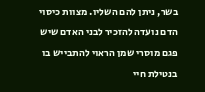בשר, ניתן להם השליו. מצוות כיסוי הדם נועדה להזכיר לבני האדם שיש פגם מוסרי שמן הראוי להתבייש בו בנטילת חיי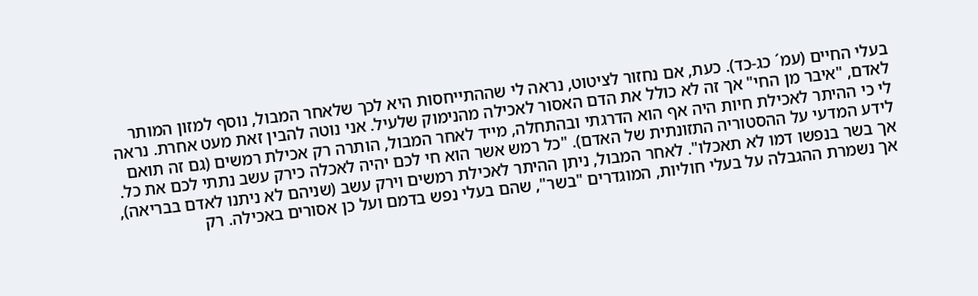בעלי החיים (עמ´ כג-כד). כעת, אם נחזור לציטוט, נראה לי שההתייחסות היא לכך שלאחר המבול, נוסף למזון המותר לאדם, "איבר מן החי" אך זה לא כולל את הדם האסור לאכילה מהנימוק שלעיל. אני נוטה להבין זאת מעט אחרת. נראה לי כי ההיתר לאכילת חיות היה אף הוא הדרגתי ובהתחלה, מייד לאחר המבול, הותרה רק אכילת רמשים (גם זה תואם לידע המדעי על ההסטוריה התזונתית של האדם). "כל רמש אשר הוא חי לכם יהיה לאכלה כירק עשב נתתי לכם את כל. אך בשר בנפשו דמו לא תאכלו". לאחר המבול, ניתן ההיתר לאכילת רמשים וירק עשב (שניהם לא ניתנו לאדם בבריאה), אך נשמרת ההגבלה על בעלי חוליות, המוגדרים "בשר", שהם בעלי נפש בדמם ועל כן אסורים באכילה. רק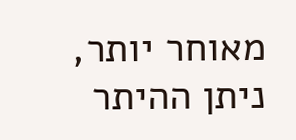מאוחר יותר, ניתן ההיתר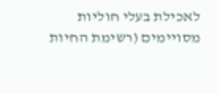לאכילת בעלי חוליות מסויימים (רשימת החיות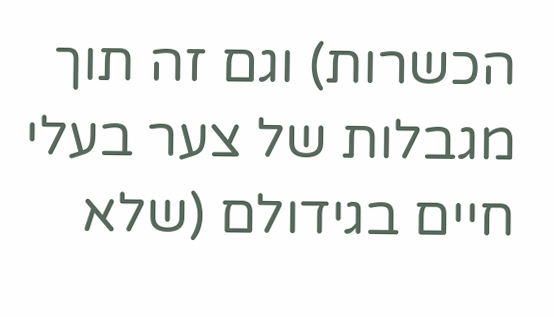הכשרות) וגם זה תוך מגבלות של צער בעלי חיים בגידולם (שלא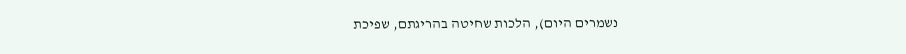נשמרים היום), הלכות שחיטה בהריגתם, שפיכת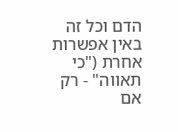הדם וכל זה באין אפשרות אחרת ("כי תאווה" - רק אם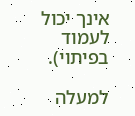אינך יכול לעמוד בפיתוי).

למעלה